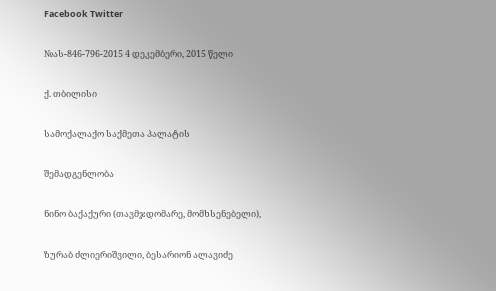Facebook Twitter

№ას-846-796-2015 4 დეკემბერი, 2015 წელი

ქ. თბილისი

სამოქალაქო საქმეთა პალატის

შემადგენლობა

ნინო ბაქაქური (თავმჯდომარე, მომხსენებელი),

ზურაბ ძლიერიშვილი, ბესარიონ ალავიძე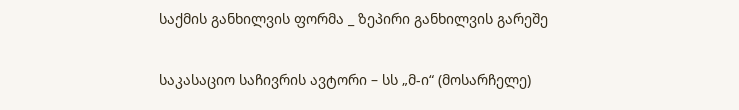საქმის განხილვის ფორმა _ ზეპირი განხილვის გარეშე

საკასაციო საჩივრის ავტორი – სს „მ-ი“ (მოსარჩელე)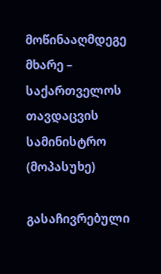მოწინააღმდეგე მხარე – საქართველოს თავდაცვის სამინისტრო (მოპასუხე)

გასაჩივრებული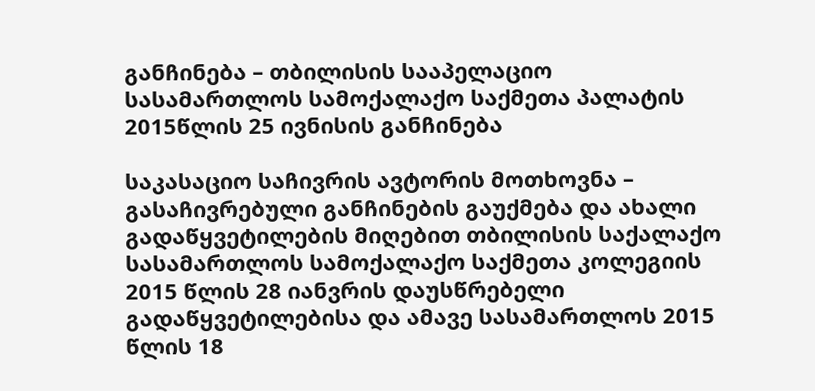განჩინება – თბილისის სააპელაციო სასამართლოს სამოქალაქო საქმეთა პალატის 2015წლის 25 ივნისის განჩინება

საკასაციო საჩივრის ავტორის მოთხოვნა – გასაჩივრებული განჩინების გაუქმება და ახალი გადაწყვეტილების მიღებით თბილისის საქალაქო სასამართლოს სამოქალაქო საქმეთა კოლეგიის 2015 წლის 28 იანვრის დაუსწრებელი გადაწყვეტილებისა და ამავე სასამართლოს 2015 წლის 18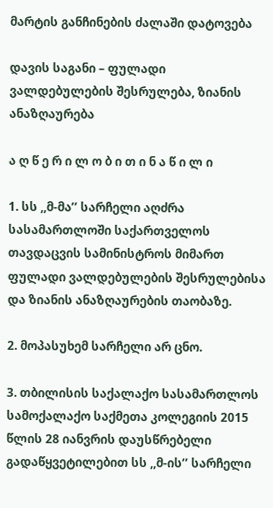მარტის განჩინების ძალაში დატოვება

დავის საგანი – ფულადი ვალდებულების შესრულება, ზიანის ანაზღაურება

ა ღ წ ე რ ი ლ ო ბ ი თ ი ნ ა წ ი ლ ი

1. სს ,,მ-მა’’ სარჩელი აღძრა სასამართლოში საქართველოს თავდაცვის სამინისტროს მიმართ ფულადი ვალდებულების შესრულებისა და ზიანის ანაზღაურების თაობაზე.

2. მოპასუხემ სარჩელი არ ცნო.

3. თბილისის საქალაქო სასამართლოს სამოქალაქო საქმეთა კოლეგიის 2015 წლის 28 იანვრის დაუსწრებელი გადაწყვეტილებით სს ,,მ-ის’’ სარჩელი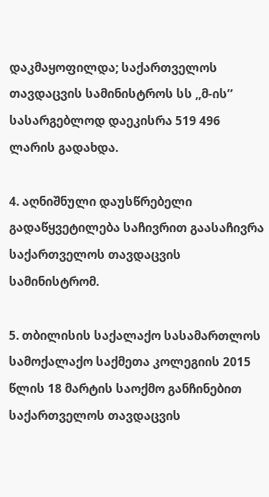დაკმაყოფილდა; საქართველოს თავდაცვის სამინისტროს სს ,,მ-ის’’ სასარგებლოდ დაეკისრა 519 496 ლარის გადახდა.

4. აღნიშნული დაუსწრებელი გადაწყვეტილება საჩივრით გაასაჩივრა საქართველოს თავდაცვის სამინისტრომ.

5. თბილისის საქალაქო სასამართლოს სამოქალაქო საქმეთა კოლეგიის 2015 წლის 18 მარტის საოქმო განჩინებით საქართველოს თავდაცვის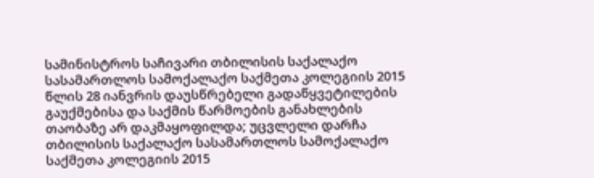სამინისტროს საჩივარი თბილისის საქალაქო სასამართლოს სამოქალაქო საქმეთა კოლეგიის 2015 წლის 28 იანვრის დაუსწრებელი გადაწყვეტილების გაუქმებისა და საქმის წარმოების განახლების თაობაზე არ დაკმაყოფილდა; უცვლელი დარჩა თბილისის საქალაქო სასამართლოს სამოქალაქო საქმეთა კოლეგიის 2015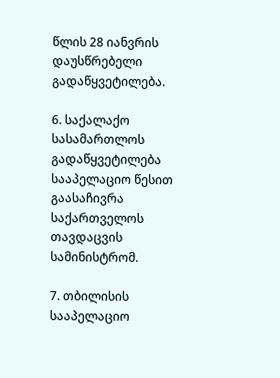წლის 28 იანვრის დაუსწრებელი გადაწყვეტილება.

6. საქალაქო სასამართლოს გადაწყვეტილება სააპელაციო წესით გაასაჩივრა საქართველოს თავდაცვის სამინისტრომ.

7. თბილისის სააპელაციო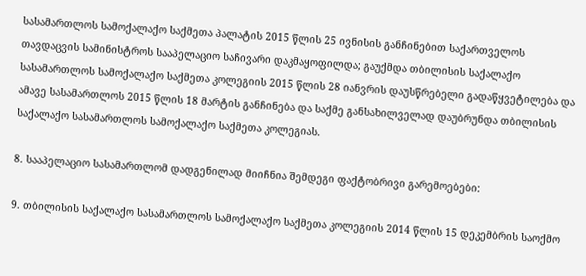სასამართლოს სამოქალაქო საქმეთა პალატის 2015 წლის 25 ივნისის განჩინებით საქართველოს თავდაცვის სამინისტროს სააპელაციო საჩივარი დაკმაყოფილდა; გაუქმდა თბილისის საქალაქო სასამართლოს სამოქალაქო საქმეთა კოლეგიის 2015 წლის 28 იანვრის დაუსწრებელი გადაწყვეტილება და ამავე სასამართლოს 2015 წლის 18 მარტის განჩინება და საქმე განსახილველად დაუბრუნდა თბილისის საქალაქო სასამართლოს სამოქალაქო საქმეთა კოლეგიას.

8. სააპელაციო სასამართლომ დადგენილად მიიჩნია შემდეგი ფაქტობრივი გარემოებები:

9. თბილისის საქალაქო სასამართლოს სამოქალაქო საქმეთა კოლეგიის 2014 წლის 15 დეკემბრის საოქმო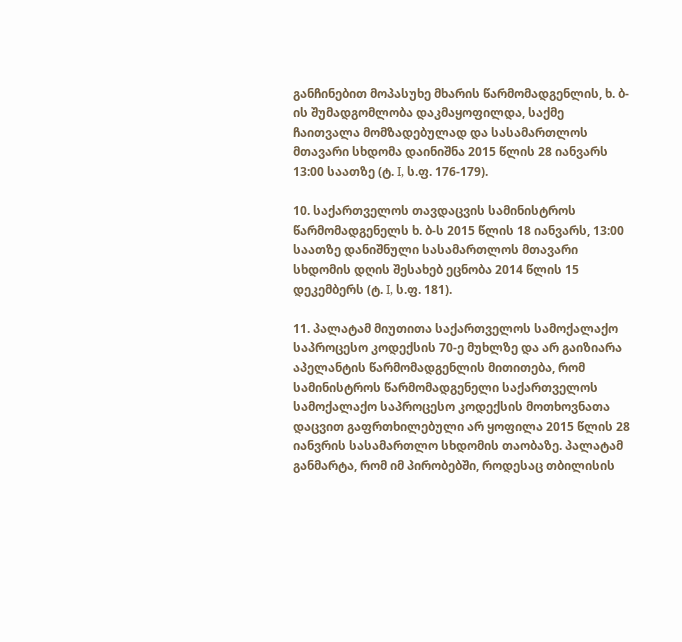განჩინებით მოპასუხე მხარის წარმომადგენლის, ხ. ბ-ის შუმადგომლობა დაკმაყოფილდა, საქმე ჩაითვალა მომზადებულად და სასამართლოს მთავარი სხდომა დაინიშნა 2015 წლის 28 იანვარს 13:00 საათზე (ტ. I, ს.ფ. 176-179).

10. საქართველოს თავდაცვის სამინისტროს წარმომადგენელს ხ. ბ-ს 2015 წლის 18 იანვარს, 13:00 საათზე დანიშნული სასამართლოს მთავარი სხდომის დღის შესახებ ეცნობა 2014 წლის 15 დეკემბერს (ტ. I, ს.ფ. 181).

11. პალატამ მიუთითა საქართველოს სამოქალაქო საპროცესო კოდექსის 70-ე მუხლზე და არ გაიზიარა აპელანტის წარმომადგენლის მითითება, რომ სამინისტროს წარმომადგენელი საქართველოს სამოქალაქო საპროცესო კოდექსის მოთხოვნათა დაცვით გაფრთხილებული არ ყოფილა 2015 წლის 28 იანვრის სასამართლო სხდომის თაობაზე. პალატამ განმარტა, რომ იმ პირობებში, როდესაც თბილისის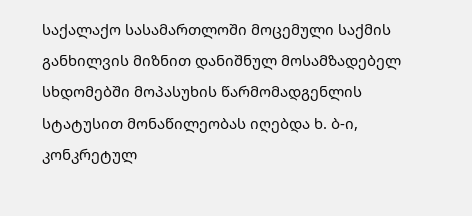საქალაქო სასამართლოში მოცემული საქმის განხილვის მიზნით დანიშნულ მოსამზადებელ სხდომებში მოპასუხის წარმომადგენლის სტატუსით მონაწილეობას იღებდა ხ. ბ-ი, კონკრეტულ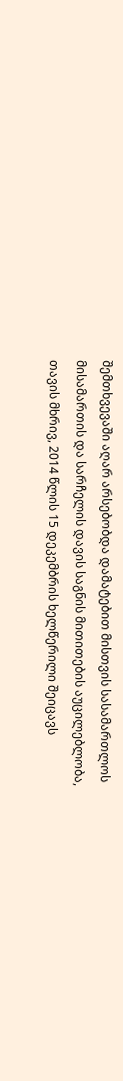შემთხვევაში აღარ არსებობდა დამატებით მისთვის სასამართლოს მისამართის და სარჩელის დავის საგნის მითითების აუცილებლობა, თავის მხრივ, 2014 წლის 15 დეკემბრის ხელწერილი შეიცავს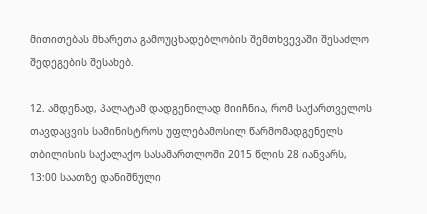მითითებას მხარეთა გამოუცხადებლობის შემთხვევაში შესაძლო შედეგების შესახებ.

12. ამდენად, პალატამ დადგენილად მიიჩნია, რომ საქართველოს თავდაცვის სამინისტროს უფლებამოსილ წარმომადგენელს თბილისის საქალაქო სასამართლოში 2015 წლის 28 იანვარს, 13:00 საათზე დანიშნული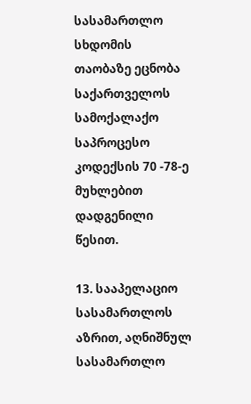სასამართლო სხდომის თაობაზე ეცნობა საქართველოს სამოქალაქო საპროცესო კოდექსის 70 -78-ე მუხლებით დადგენილი წესით.

13. სააპელაციო სასამართლოს აზრით, აღნიშნულ სასამართლო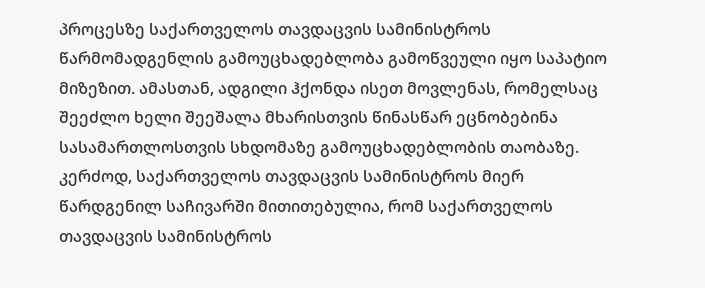პროცესზე საქართველოს თავდაცვის სამინისტროს წარმომადგენლის გამოუცხადებლობა გამოწვეული იყო საპატიო მიზეზით. ამასთან, ადგილი ჰქონდა ისეთ მოვლენას, რომელსაც შეეძლო ხელი შეეშალა მხარისთვის წინასწარ ეცნობებინა სასამართლოსთვის სხდომაზე გამოუცხადებლობის თაობაზე. კერძოდ, საქართველოს თავდაცვის სამინისტროს მიერ წარდგენილ საჩივარში მითითებულია, რომ საქართველოს თავდაცვის სამინისტროს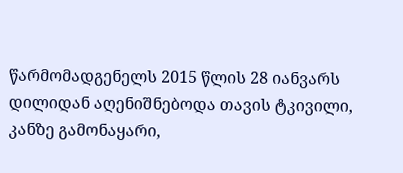წარმომადგენელს 2015 წლის 28 იანვარს დილიდან აღენიშნებოდა თავის ტკივილი, კანზე გამონაყარი,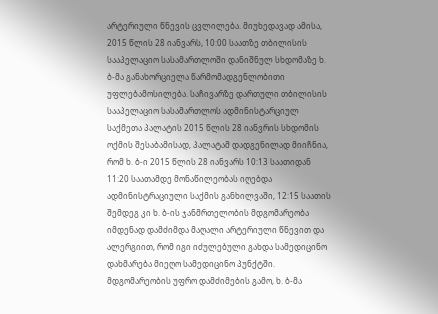არტერიული წნევის ცვლილება. მიუხედავად ამისა, 2015 წლის 28 იანვარს, 10:00 საათზე თბილისის სააპელაციო სასამართლოში დანიშნულ სხდომაზე ხ. ბ-მა განახორციელა წარმომადგენლობითი უფლებამოსილება. საჩივარზე დართული თბილისის სააპელაციო სასამართლოს ადმინისტარციულ საქმეთა პალატის 2015 წლის 28 იანვრის სხდომის ოქმის შესაბამისად, პალატამ დადგენილად მიიჩნია, რომ ხ. ბ-ი 2015 წლის 28 იანვარს 10:13 საათიდან 11:20 საათამდე მონაწილეობას იღებდა ადმინისტრაციული საქმის განხილვაში, 12:15 საათის შემდეგ კი ხ. ბ-ის ჯანმრთელობის მდგომარეობა იმდენად დამძიმდა მაღალი არტერიული წნევით და ალერგიით, რომ იგი იძულებული გახდა სამედიცინო დახმარება მიეღო სამედიცინო პუნქტში. მდგომარეობის უფრო დამძიმების გამო, ხ. ბ-მა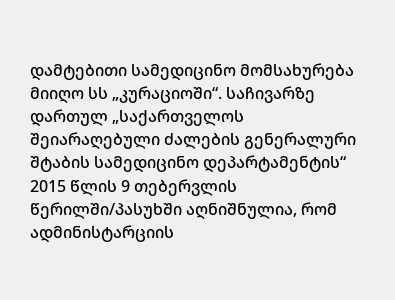დამტებითი სამედიცინო მომსახურება მიიღო სს „კურაციოში“. საჩივარზე დართულ „საქართველოს შეიარაღებული ძალების გენერალური შტაბის სამედიცინო დეპარტამენტის“ 2015 წლის 9 თებერვლის წერილში/პასუხში აღნიშნულია, რომ ადმინისტარციის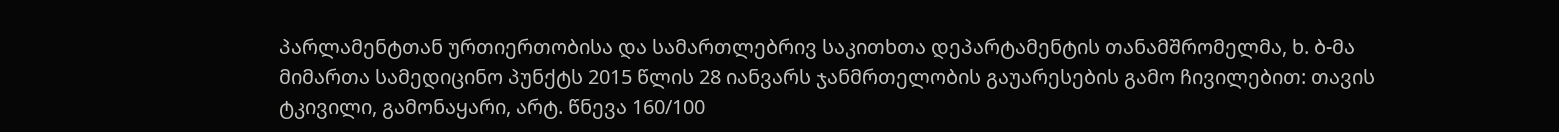პარლამენტთან ურთიერთობისა და სამართლებრივ საკითხთა დეპარტამენტის თანამშრომელმა, ხ. ბ-მა მიმართა სამედიცინო პუნქტს 2015 წლის 28 იანვარს ჯანმრთელობის გაუარესების გამო ჩივილებით: თავის ტკივილი, გამონაყარი, არტ. წნევა 160/100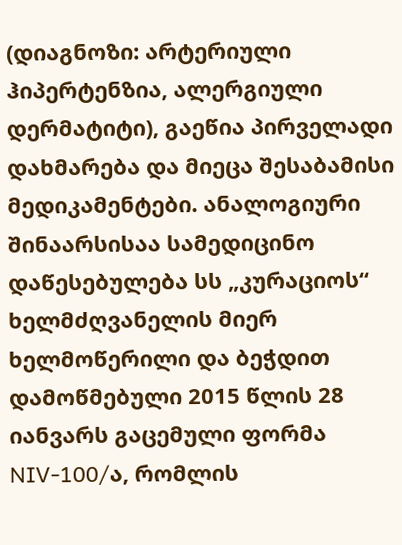(დიაგნოზი: არტერიული ჰიპერტენზია, ალერგიული დერმატიტი), გაეწია პირველადი დახმარება და მიეცა შესაბამისი მედიკამენტები. ანალოგიური შინაარსისაა სამედიცინო დაწესებულება სს „კურაციოს“ ხელმძღვანელის მიერ ხელმოწერილი და ბეჭდით დამოწმებული 2015 წლის 28 იანვარს გაცემული ფორმა NIV-100/ა, რომლის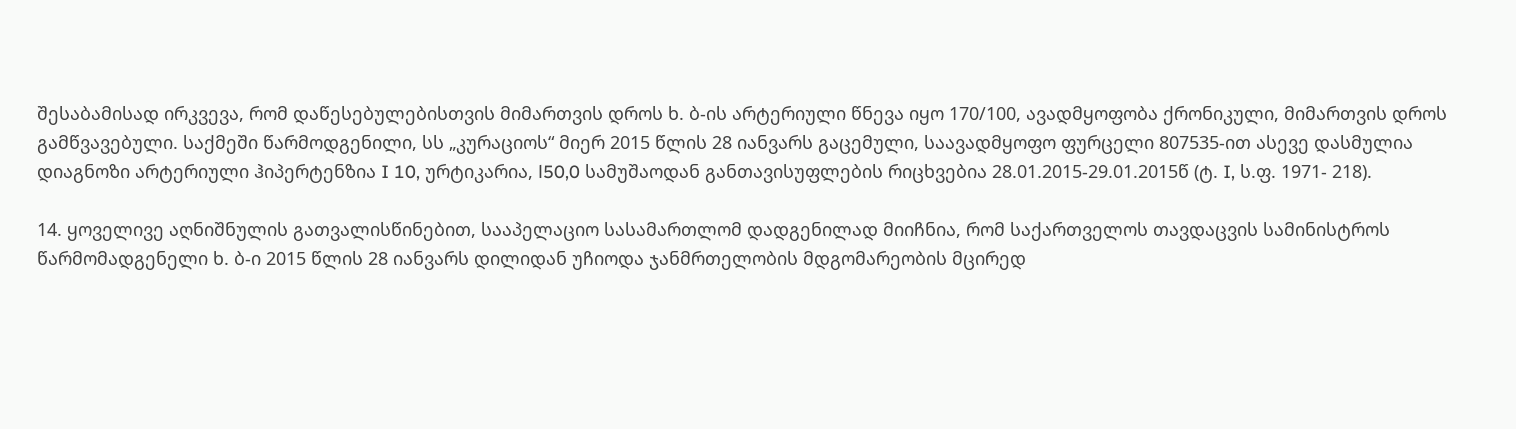შესაბამისად ირკვევა, რომ დაწესებულებისთვის მიმართვის დროს ხ. ბ-ის არტერიული წნევა იყო 170/100, ავადმყოფობა ქრონიკული, მიმართვის დროს გამწვავებული. საქმეში წარმოდგენილი, სს „კურაციოს“ მიერ 2015 წლის 28 იანვარს გაცემული, საავადმყოფო ფურცელი 807535-ით ასევე დასმულია დიაგნოზი არტერიული ჰიპერტენზია I 10, ურტიკარია, l50,0 სამუშაოდან განთავისუფლების რიცხვებია 28.01.2015-29.01.2015წ (ტ. I, ს.ფ. 1971- 218).

14. ყოველივე აღნიშნულის გათვალისწინებით, სააპელაციო სასამართლომ დადგენილად მიიჩნია, რომ საქართველოს თავდაცვის სამინისტროს წარმომადგენელი ხ. ბ-ი 2015 წლის 28 იანვარს დილიდან უჩიოდა ჯანმრთელობის მდგომარეობის მცირედ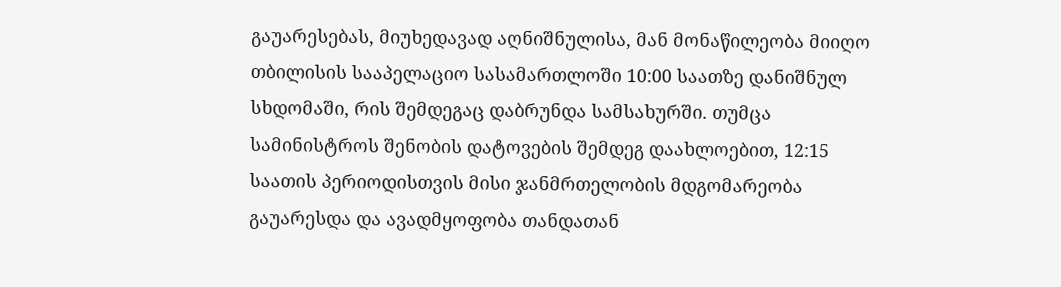გაუარესებას, მიუხედავად აღნიშნულისა, მან მონაწილეობა მიიღო თბილისის სააპელაციო სასამართლოში 10:00 საათზე დანიშნულ სხდომაში, რის შემდეგაც დაბრუნდა სამსახურში. თუმცა სამინისტროს შენობის დატოვების შემდეგ დაახლოებით, 12:15 საათის პერიოდისთვის მისი ჯანმრთელობის მდგომარეობა გაუარესდა და ავადმყოფობა თანდათან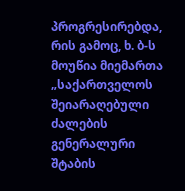პროგრესირებდა, რის გამოც, ხ. ბ-ს მოუწია მიემართა „საქართველოს შეიარაღებული ძალების გენერალური შტაბის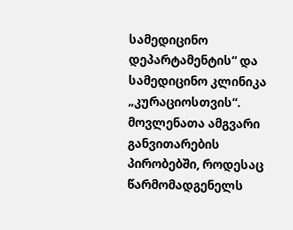სამედიცინო დეპარტამენტის“ და სამედიცინო კლინიკა „კურაციოსთვის“. მოვლენათა ამგვარი განვითარების პირობებში, როდესაც წარმომადგენელს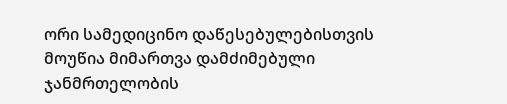ორი სამედიცინო დაწესებულებისთვის მოუწია მიმართვა დამძიმებული ჯანმრთელობის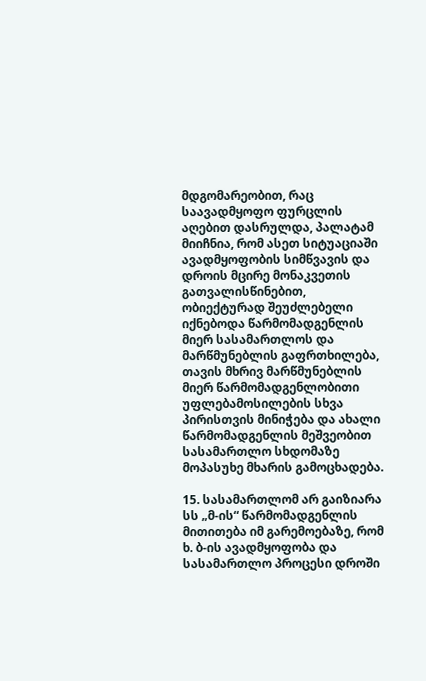მდგომარეობით, რაც საავადმყოფო ფურცლის აღებით დასრულდა, პალატამ მიიჩნია, რომ ასეთ სიტუაციაში ავადმყოფობის სიმწვავის და დროის მცირე მონაკვეთის გათვალისწინებით, ობიექტურად შეუძლებელი იქნებოდა წარმომადგენლის მიერ სასამართლოს და მარწმუნებლის გაფრთხილება, თავის მხრივ მარწმუნებლის მიერ წარმომადგენლობითი უფლებამოსილების სხვა პირისთვის მინიჭება და ახალი წარმომადგენლის მეშვეობით სასამართლო სხდომაზე მოპასუხე მხარის გამოცხადება.

15. სასამართლომ არ გაიზიარა სს „მ-ის“ წარმომადგენლის მითითება იმ გარემოებაზე, რომ ხ. ბ-ის ავადმყოფობა და სასამართლო პროცესი დროში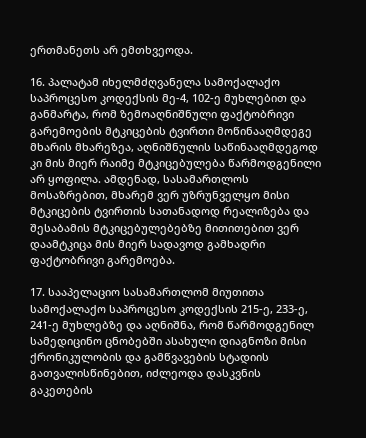ერთმანეთს არ ემთხვეოდა.

16. პალატამ იხელმძღვანელა სამოქალაქო საპროცესო კოდექსის მე-4, 102-ე მუხლებით და განმარტა, რომ ზემოაღნიშნული ფაქტობრივი გარემოების მტკიცების ტვირთი მოწინააღმდეგე მხარის მხარეზეა, აღნიშნულის საწინააღმდეგოდ კი მის მიერ რაიმე მტკიცებულება წარმოდგენილი არ ყოფილა. ამდენად, სასამართლოს მოსაზრებით, მხარემ ვერ უზრუნველყო მისი მტკიცების ტვირთის სათანადოდ რეალიზება და შესაბამის მტკიცებულებებზე მითითებით ვერ დაამტკიცა მის მიერ სადავოდ გამხადრი ფაქტობრივი გარემოება.

17. სააპელაციო სასამართლომ მიუთითა სამოქალაქო საპროცესო კოდექსის 215-ე, 233-ე, 241-ე მუხლებზე და აღნიშნა, რომ წარმოდგენილ სამედიცინო ცნობებში ასახული დიაგნოზი მისი ქრონიკულობის და გამწვავების სტადიის გათვალისწინებით, იძლეოდა დასკვნის გაკეთების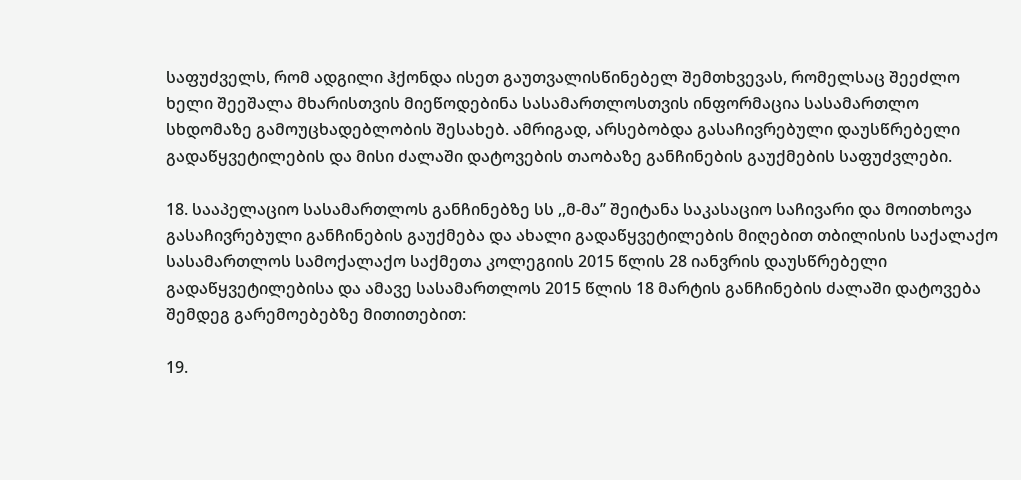საფუძველს, რომ ადგილი ჰქონდა ისეთ გაუთვალისწინებელ შემთხვევას, რომელსაც შეეძლო ხელი შეეშალა მხარისთვის მიეწოდებინა სასამართლოსთვის ინფორმაცია სასამართლო სხდომაზე გამოუცხადებლობის შესახებ. ამრიგად, არსებობდა გასაჩივრებული დაუსწრებელი გადაწყვეტილების და მისი ძალაში დატოვების თაობაზე განჩინების გაუქმების საფუძვლები.

18. სააპელაციო სასამართლოს განჩინებზე სს ,,მ-მა’’ შეიტანა საკასაციო საჩივარი და მოითხოვა გასაჩივრებული განჩინების გაუქმება და ახალი გადაწყვეტილების მიღებით თბილისის საქალაქო სასამართლოს სამოქალაქო საქმეთა კოლეგიის 2015 წლის 28 იანვრის დაუსწრებელი გადაწყვეტილებისა და ამავე სასამართლოს 2015 წლის 18 მარტის განჩინების ძალაში დატოვება შემდეგ გარემოებებზე მითითებით:

19.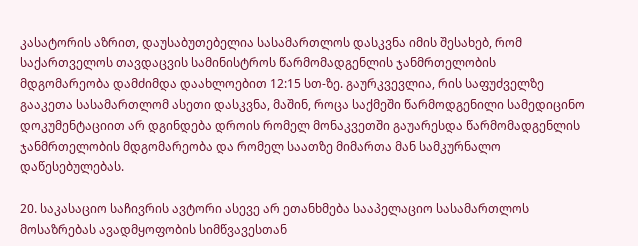კასატორის აზრით, დაუსაბუთებელია სასამართლოს დასკვნა იმის შესახებ, რომ საქართველოს თავდაცვის სამინისტროს წარმომადგენლის ჯანმრთელობის მდგომარეობა დამძიმდა დაახლოებით 12:15 სთ-ზე. გაურკვევლია, რის საფუძველზე გააკეთა სასამართლომ ასეთი დასკვნა, მაშინ, როცა საქმეში წარმოდგენილი სამედიცინო დოკუმენტაციით არ დგინდება დროის რომელ მონაკვეთში გაუარესდა წარმომადგენლის ჯანმრთელობის მდგომარეობა და რომელ საათზე მიმართა მან სამკურნალო დაწესებულებას.

20. საკასაციო საჩივრის ავტორი ასევე არ ეთანხმება სააპელაციო სასამართლოს მოსაზრებას ავადმყოფობის სიმწვავესთან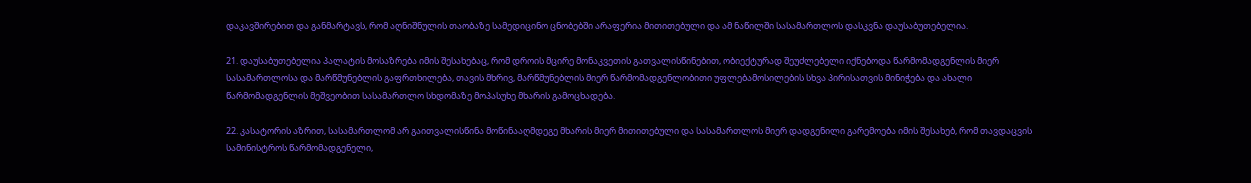დაკავშირებით და განმარტავს, რომ აღნიშნულის თაობაზე სამედიცინო ცნობებში არაფერია მითითებული და ამ ნაწილში სასამართლოს დასკვნა დაუსაბუთებელია.

21. დაუსაბუთებელია პალატის მოსაზრება იმის შესახებაც, რომ დროის მცირე მონაკვეთის გათვალისწინებით, ობიექტურად შეუძლებელი იქნებოდა წარმომადგენლის მიერ სასამართლოსა და მარწმუნებლის გაფრთხილება, თავის მხრივ, მარწმუნებლის მიერ წარმომადგენლობითი უფლებამოსილების სხვა პირისათვის მინიჭება და ახალი წარმომადგენლის მეშვეობით სასამართლო სხდომაზე მოპასუხე მხარის გამოცხადება.

22. კასატორის აზრით, სასამართლომ არ გაითვალისწინა მოწინააღმდეგე მხარის მიერ მითითებული და სასამართლოს მიერ დადგენილი გარემოება იმის შესახებ, რომ თავდაცვის სამინისტროს წარმომადგენელი,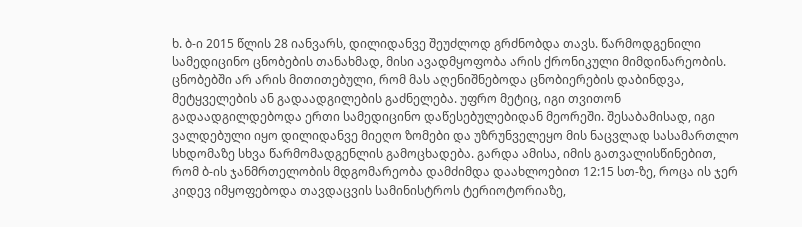ხ. ბ-ი 2015 წლის 28 იანვარს, დილიდანვე შეუძლოდ გრძნობდა თავს. წარმოდგენილი სამედიცინო ცნობების თანახმად, მისი ავადმყოფობა არის ქრონიკული მიმდინარეობის. ცნობებში არ არის მითითებული, რომ მას აღენიშნებოდა ცნობიერების დაბინდვა, მეტყველების ან გადაადგილების გაძნელება. უფრო მეტიც, იგი თვითონ გადაადგილდებოდა ერთი სამედიცინო დაწესებულებიდან მეორეში. შესაბამისად, იგი ვალდებული იყო დილიდანვე მიეღო ზომები და უზრუნველეყო მის ნაცვლად სასამართლო სხდომაზე სხვა წარმომადგენლის გამოცხადება. გარდა ამისა, იმის გათვალისწინებით, რომ ბ-ის ჯანმრთელობის მდგომარეობა დამძიმდა დაახლოებით 12:15 სთ-ზე, როცა ის ჯერ კიდევ იმყოფებოდა თავდაცვის სამინისტროს ტერიოტორიაზე,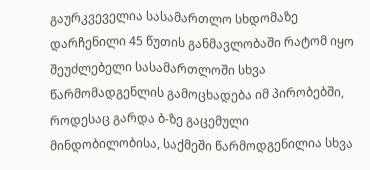გაურკვეველია სასამართლო სხდომაზე დარჩენილი 45 წუთის განმავლობაში რატომ იყო შეუძლებელი სასამართლოში სხვა წარმომადგენლის გამოცხადება იმ პირობებში, როდესაც გარდა ბ-ზე გაცემული მინდობილობისა, საქმეში წარმოდგენილია სხვა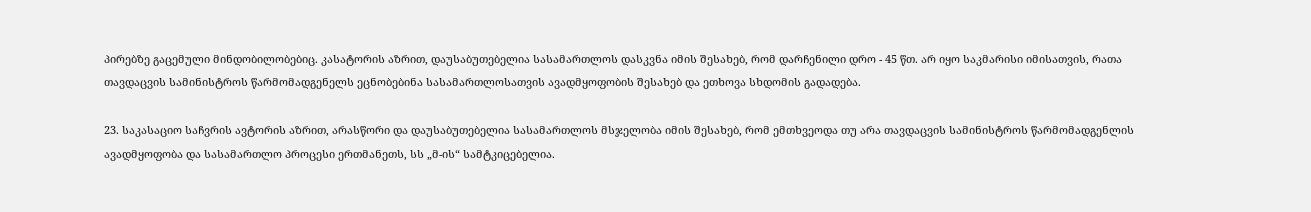პირებზე გაცემული მინდობილობებიც. კასატორის აზრით, დაუსაბუთებელია სასამართლოს დასკვნა იმის შესახებ, რომ დარჩენილი დრო - 45 წთ. არ იყო საკმარისი იმისათვის, რათა თავდაცვის სამინისტროს წარმომადგენელს ეცნობებინა სასამართლოსათვის ავადმყოფობის შესახებ და ეთხოვა სხდომის გადადება.

23. საკასაციო საჩვრის ავტორის აზრით, არასწორი და დაუსაბუთებელია სასამართლოს მსჯელობა იმის შესახებ, რომ ემთხვეოდა თუ არა თავდაცვის სამინისტროს წარმომადგენლის ავადმყოფობა და სასამართლო პროცესი ერთმანეთს, სს „მ-ის“ სამტკიცებელია.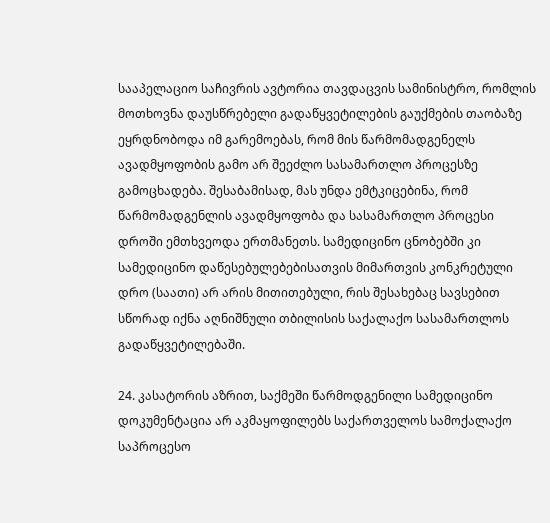სააპელაციო საჩივრის ავტორია თავდაცვის სამინისტრო, რომლის მოთხოვნა დაუსწრებელი გადაწყვეტილების გაუქმების თაობაზე ეყრდნობოდა იმ გარემოებას, რომ მის წარმომადგენელს ავადმყოფობის გამო არ შეეძლო სასამართლო პროცესზე გამოცხადება. შესაბამისად, მას უნდა ემტკიცებინა, რომ წარმომადგენლის ავადმყოფობა და სასამართლო პროცესი დროში ემთხვეოდა ერთმანეთს. სამედიცინო ცნობებში კი სამედიცინო დაწესებულებებისათვის მიმართვის კონკრეტული დრო (საათი) არ არის მითითებული, რის შესახებაც სავსებით სწორად იქნა აღნიშნული თბილისის საქალაქო სასამართლოს გადაწყვეტილებაში.

24. კასატორის აზრით, საქმეში წარმოდგენილი სამედიცინო დოკუმენტაცია არ აკმაყოფილებს საქართველოს სამოქალაქო საპროცესო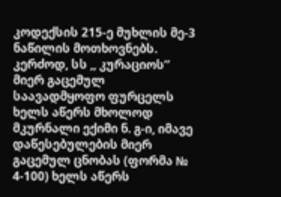კოდექსის 215-ე მუხლის მე-3 ნაწილის მოთხოვნებს. კერძოდ, სს ,, კურაციოს’’ მიერ გაცემულ საავადმყოფო ფურცელს ხელს აწერს მხოლოდ მკურნალი ექიმი ნ. გ-ი, იმავე დაწესებულების მიერ გაცემულ ცნობას (ფორმა № 4-100) ხელს აწერს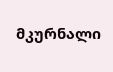მკურნალი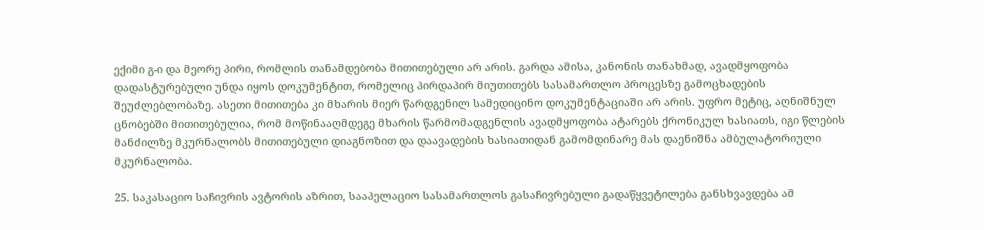ექიმი გ-ი და მეორე პირი, რომლის თანამდებობა მითითებული არ არის. გარდა ამისა, კანონის თანახმად, ავადმყოფობა დადასტურებული უნდა იყოს დოკუმენტით, რომელიც პირდაპირ მიუთითებს სასამართლო პროცესზე გამოცხადების შეუძლებლობაზე. ასეთი მითითება კი მხარის მიერ წარდგენილ სამედიცინო დოკუმენტაციაში არ არის. უფრო მეტიც, აღნიშნულ ცნობებში მითითებულია, რომ მოწინააღმდეგე მხარის წარმომადგენლის ავადმყოფობა ატარებს ქრონიკულ ხასიათს, იგი წლების მანძილზე მკურნალობს მითითებული დიაგნოზით და დაავადების ხასიათიდან გამომდინარე მას დაენიშნა ამბულატორიული მკურნალობა.

25. საკასაციო საჩივრის ავტორის აზრით, სააპელაციო სასამართლოს გასაჩივრებული გადაწყვეტილება განსხვავდება ამ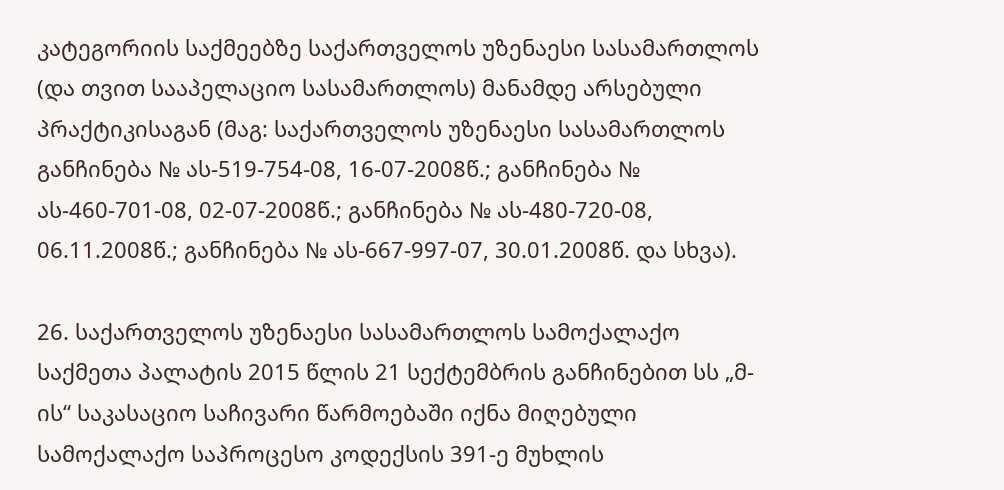კატეგორიის საქმეებზე საქართველოს უზენაესი სასამართლოს (და თვით სააპელაციო სასამართლოს) მანამდე არსებული პრაქტიკისაგან (მაგ: საქართველოს უზენაესი სასამართლოს განჩინება № ას-519-754-08, 16-07-2008წ.; განჩინება № ას-460-701-08, 02-07-2008წ.; განჩინება № ას-480-720-08, 06.11.2008წ.; განჩინება № ას-667-997-07, 30.01.2008წ. და სხვა).

26. საქართველოს უზენაესი სასამართლოს სამოქალაქო საქმეთა პალატის 2015 წლის 21 სექტემბრის განჩინებით სს „მ-ის“ საკასაციო საჩივარი წარმოებაში იქნა მიღებული სამოქალაქო საპროცესო კოდექსის 391-ე მუხლის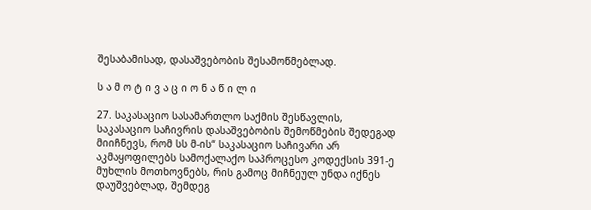შესაბამისად, დასაშვებობის შესამოწმებლად.

ს ა მ ო ტ ი ვ ა ც ი ო ნ ა წ ი ლ ი

27. საკასაციო სასამართლო საქმის შესწავლის, საკასაციო საჩივრის დასაშვებობის შემოწმების შედეგად მიიჩნევს, რომ სს მ-ის“ საკასაციო საჩივარი არ აკმაყოფილებს სამოქალაქო საპროცესო კოდექსის 391-ე მუხლის მოთხოვნებს, რის გამოც მიჩნეულ უნდა იქნეს დაუშვებლად, შემდეგ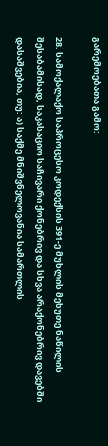გარემოებათა გამო:

28. სამოქალაქო საპროცესო კოდექსის 391-ე მუხლის მეხუთე ნაწილის შესაბამისად, საკასაციო საჩივარი ქონებრივ და სხვა არაქონებრივ დავებში დასაშვებია, თუ: ა) საქმე მნიშვნელოვანია სამართლის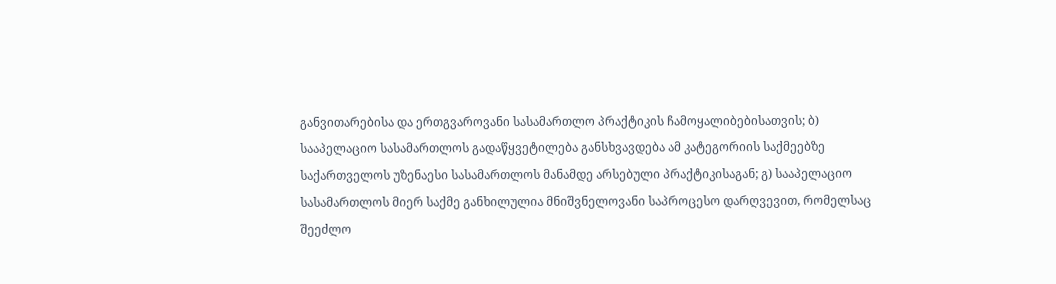განვითარებისა და ერთგვაროვანი სასამართლო პრაქტიკის ჩამოყალიბებისათვის; ბ) სააპელაციო სასამართლოს გადაწყვეტილება განსხვავდება ამ კატეგორიის საქმეებზე საქართველოს უზენაესი სასამართლოს მანამდე არსებული პრაქტიკისაგან; გ) სააპელაციო სასამართლოს მიერ საქმე განხილულია მნიშვნელოვანი საპროცესო დარღვევით, რომელსაც შეეძლო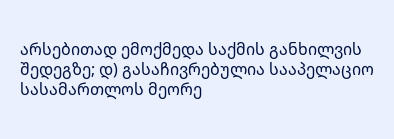არსებითად ემოქმედა საქმის განხილვის შედეგზე; დ) გასაჩივრებულია სააპელაციო სასამართლოს მეორე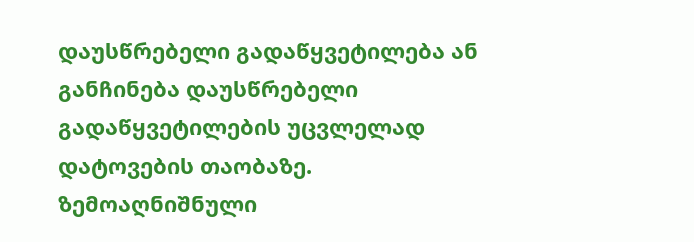დაუსწრებელი გადაწყვეტილება ან განჩინება დაუსწრებელი გადაწყვეტილების უცვლელად დატოვების თაობაზე. ზემოაღნიშნული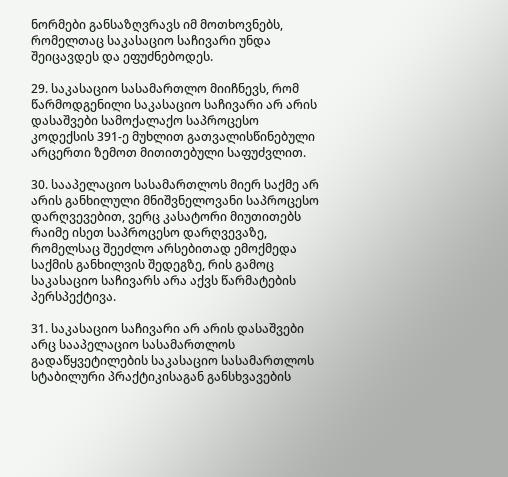ნორმები განსაზღვრავს იმ მოთხოვნებს, რომელთაც საკასაციო საჩივარი უნდა შეიცავდეს და ეფუძნებოდეს.

29. საკასაციო სასამართლო მიიჩნევს, რომ წარმოდგენილი საკასაციო საჩივარი არ არის დასაშვები სამოქალაქო საპროცესო კოდექსის 391-ე მუხლით გათვალისწინებული არცერთი ზემოთ მითითებული საფუძვლით.

30. სააპელაციო სასამართლოს მიერ საქმე არ არის განხილული მნიშვნელოვანი საპროცესო დარღვევებით, ვერც კასატორი მიუთითებს რაიმე ისეთ საპროცესო დარღვევაზე, რომელსაც შეეძლო არსებითად ემოქმედა საქმის განხილვის შედეგზე, რის გამოც საკასაციო საჩივარს არა აქვს წარმატების პერსპექტივა.

31. საკასაციო საჩივარი არ არის დასაშვები არც სააპელაციო სასამართლოს გადაწყვეტილების საკასაციო სასამართლოს სტაბილური პრაქტიკისაგან განსხვავების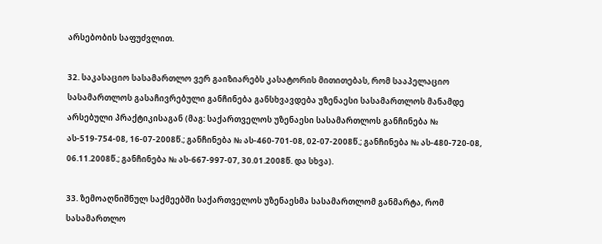არსებობის საფუძვლით.

32. საკასაციო სასამართლო ვერ გაიზიარებს კასატორის მითითებას, რომ სააპელაციო სასამართლოს გასაჩივრებული განჩინება განსხვავდება უზენაესი სასამართლოს მანამდე არსებული პრაქტიკისაგან (მაგ: საქართველოს უზენაესი სასამართლოს განჩინება № ას-519-754-08, 16-07-2008წ.; განჩინება № ას-460-701-08, 02-07-2008წ.; განჩინება № ას-480-720-08, 06.11.2008წ.; განჩინება № ას-667-997-07, 30.01.2008წ. და სხვა).

33. ზემოაღნიშნულ საქმეებში საქართველოს უზენაესმა სასამართლომ განმარტა, რომ სასამართლო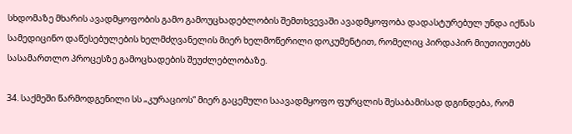სხდომაზე მხარის ავადმყოფობის გამო გამოუცხადებლობის შემთხვევაში ავადმყოფობა დადასტურებულ უნდა იქნას სამედიცინო დაწესებულების ხელმძღვანელის მიერ ხელმოწერილი დოკუმენტით, რომელიც პირდაპირ მიუთიუთებს სასამართლო პროცესზე გამოცხადების შეუძლებლობაზე.

34. საქმეში წარმოდგენილი სს „კურაციოს“ მიერ გაცემული საავადმყოფო ფურცლის შესაბამისად დგინდება, რომ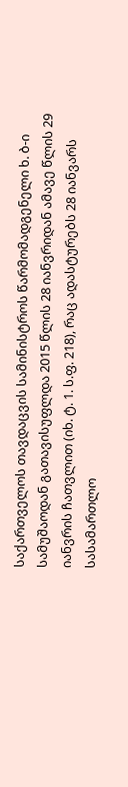საქართველოს თავდაცვის სამინისტროს წარმომადგენელი ხ. ბ-ი სამუშაოდან გათავისუფლდა 2015 წლის 28 იანვრიდან ამავე წლის 29 იანვრის ჩათვლით (იხ. ტ. 1. ს.ფ. 218), რაც ადასტურებს 28 იანვარს სასამართლო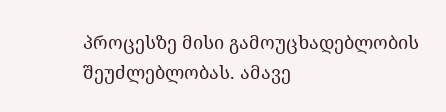პროცესზე მისი გამოუცხადებლობის შეუძლებლობას. ამავე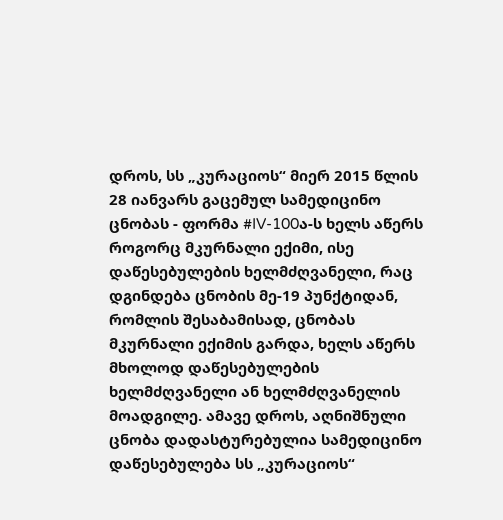დროს, სს „კურაციოს“ მიერ 2015 წლის 28 იანვარს გაცემულ სამედიცინო ცნობას - ფორმა #IV-100ა-ს ხელს აწერს როგორც მკურნალი ექიმი, ისე დაწესებულების ხელმძღვანელი, რაც დგინდება ცნობის მე-19 პუნქტიდან, რომლის შესაბამისად, ცნობას მკურნალი ექიმის გარდა, ხელს აწერს მხოლოდ დაწესებულების ხელმძღვანელი ან ხელმძღვანელის მოადგილე. ამავე დროს, აღნიშნული ცნობა დადასტურებულია სამედიცინო დაწესებულება სს „კურაციოს“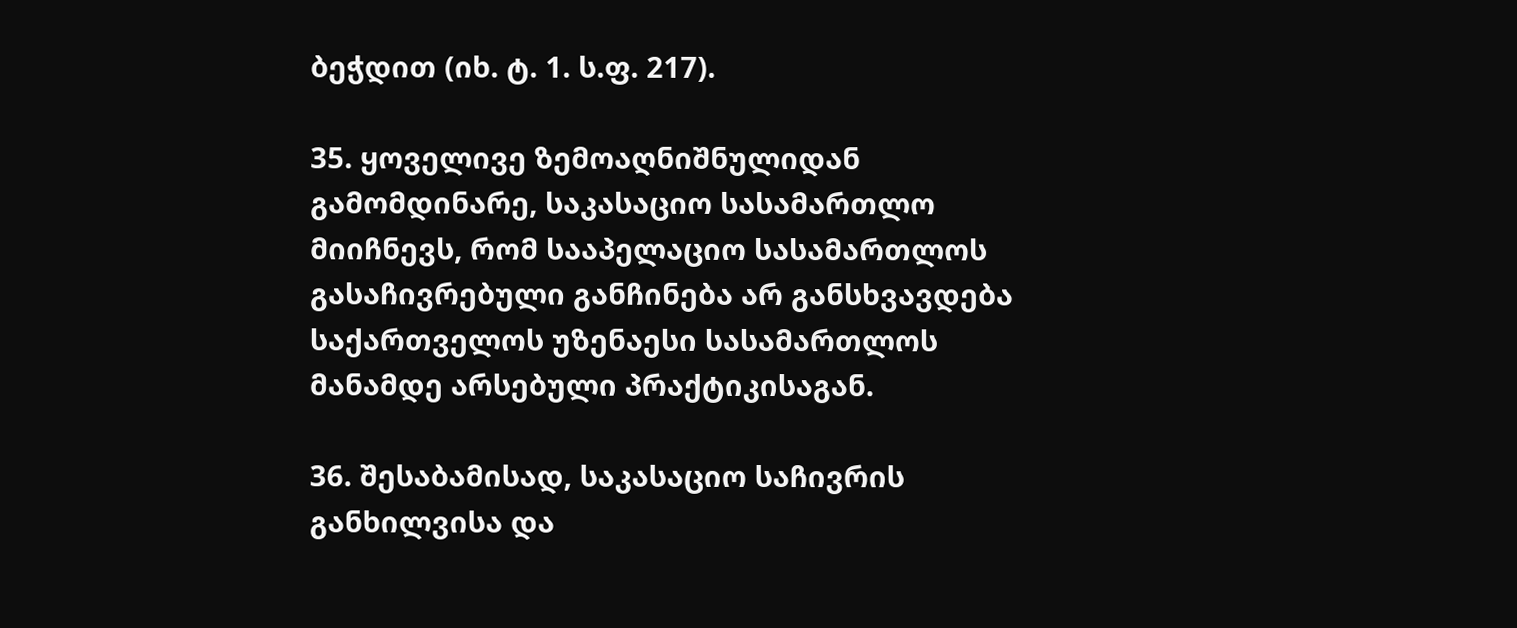ბეჭდით (იხ. ტ. 1. ს.ფ. 217).

35. ყოველივე ზემოაღნიშნულიდან გამომდინარე, საკასაციო სასამართლო მიიჩნევს, რომ სააპელაციო სასამართლოს გასაჩივრებული განჩინება არ განსხვავდება საქართველოს უზენაესი სასამართლოს მანამდე არსებული პრაქტიკისაგან.

36. შესაბამისად, საკასაციო საჩივრის განხილვისა და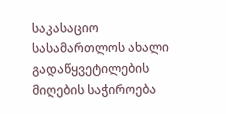საკასაციო სასამართლოს ახალი გადაწყვეტილების მიღების საჭიროება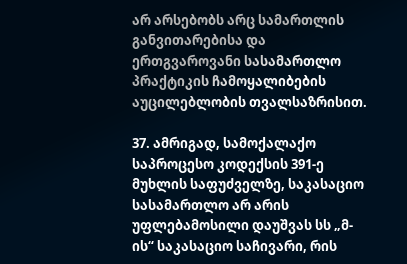არ არსებობს არც სამართლის განვითარებისა და ერთგვაროვანი სასამართლო პრაქტიკის ჩამოყალიბების აუცილებლობის თვალსაზრისით.

37. ამრიგად, სამოქალაქო საპროცესო კოდექსის 391-ე მუხლის საფუძველზე, საკასაციო სასამართლო არ არის უფლებამოსილი დაუშვას სს „მ-ის“ საკასაციო საჩივარი, რის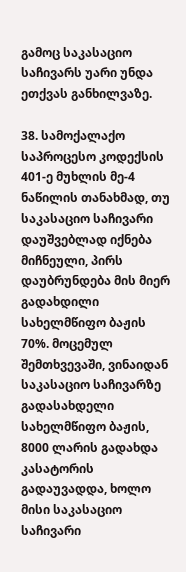გამოც საკასაციო საჩივარს უარი უნდა ეთქვას განხილვაზე.

38. სამოქალაქო საპროცესო კოდექსის 401-ე მუხლის მე-4 ნაწილის თანახმად, თუ საკასაციო საჩივარი დაუშვებლად იქნება მიჩნეული, პირს დაუბრუნდება მის მიერ გადახდილი სახელმწიფო ბაჟის 70%. მოცემულ შემთხვევაში, ვინაიდან საკასაციო საჩივარზე გადასახდელი სახელმწიფო ბაჟის, 8000 ლარის გადახდა კასატორის გადაუვადდა, ხოლო მისი საკასაციო საჩივარი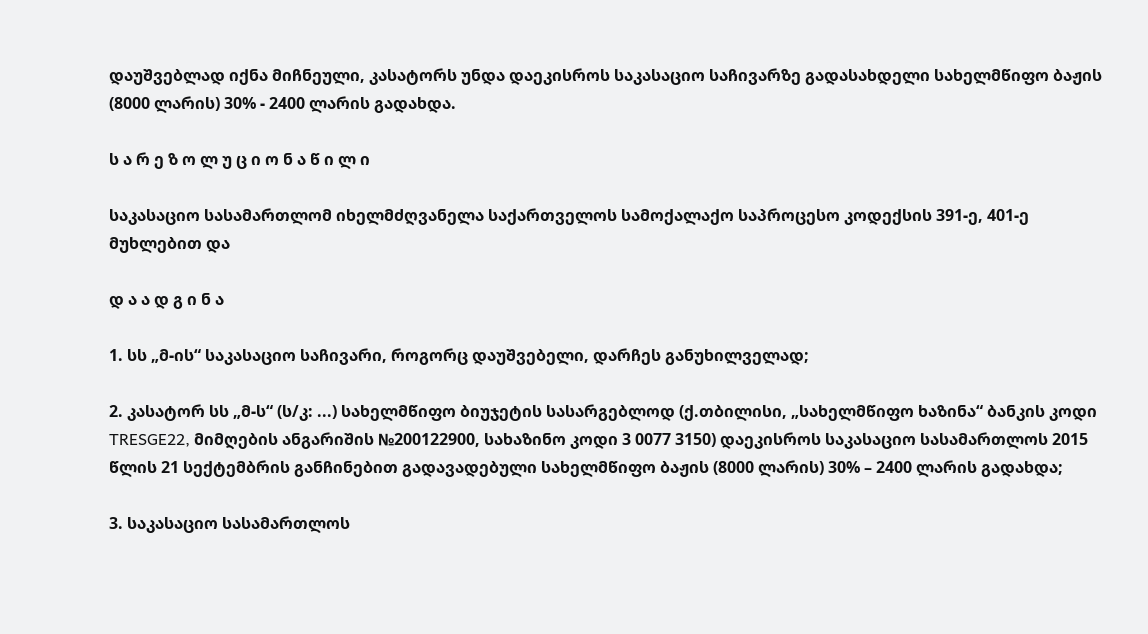დაუშვებლად იქნა მიჩნეული, კასატორს უნდა დაეკისროს საკასაციო საჩივარზე გადასახდელი სახელმწიფო ბაჟის (8000 ლარის) 30% - 2400 ლარის გადახდა.

ს ა რ ე ზ ო ლ უ ც ი ო ნ ა წ ი ლ ი

საკასაციო სასამართლომ იხელმძღვანელა საქართველოს სამოქალაქო საპროცესო კოდექსის 391-ე, 401-ე მუხლებით და

დ ა ა დ გ ი ნ ა

1. სს „მ-ის“ საკასაციო საჩივარი, როგორც დაუშვებელი, დარჩეს განუხილველად;

2. კასატორ სს „მ-ს“ (ს/კ: ...) სახელმწიფო ბიუჯეტის სასარგებლოდ (ქ.თბილისი, „სახელმწიფო ხაზინა“ ბანკის კოდი TRESGE22, მიმღების ანგარიშის №200122900, სახაზინო კოდი 3 0077 3150) დაეკისროს საკასაციო სასამართლოს 2015 წლის 21 სექტემბრის განჩინებით გადავადებული სახელმწიფო ბაჟის (8000 ლარის) 30% – 2400 ლარის გადახდა;

3. საკასაციო სასამართლოს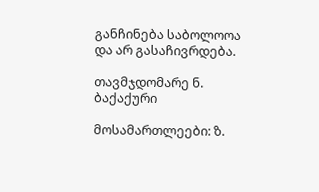განჩინება საბოლოოა და არ გასაჩივრდება.

თავმჯდომარე ნ. ბაქაქური

მოსამართლეები: ზ.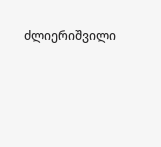ძლიერიშვილი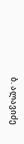ბ. ალავიძე